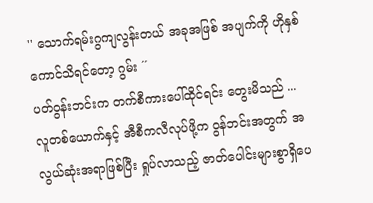'' သောက်ရမ်းဂွကျလွန်းတယ် အခုအဖြစ် အပျက်ကို ဟိုနှစ်ကောင်သိရင်တော့ ဂွမ်း ´´
ပတ်ဝွန်းဘင်းက တက်စီကားပေါ်ထိုင်ရင်း တွေးမိသည် ... လူတစ်ယောက်နှင့် အီစီကလီလုပ်ဖို့က ဝွန်ဘင်းအတွက် အလွယ်ဆုံးအရာဖြစ်ပြီး ရှုပ်လာသည့် ဇာတ်ပေါင်းများစွာရှိပေ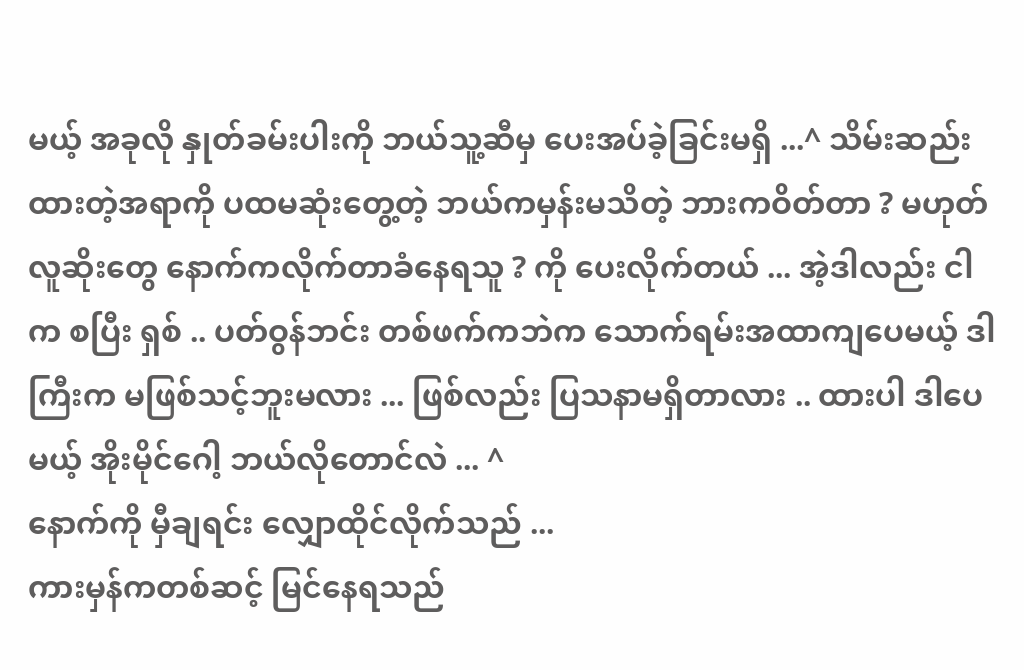မယ့် အခုလို နှုတ်ခမ်းပါးကို ဘယ်သူ့ဆီမှ ပေးအပ်ခဲ့ခြင်းမရှိ ...^ သိမ်းဆည်းထားတဲ့အရာကို ပထမဆုံးတွေ့တဲ့ ဘယ်ကမှန်းမသိတဲ့ ဘားကဝိတ်တာ ? မဟုတ် လူဆိုးတွေ နောက်ကလိုက်တာခံနေရသူ ? ကို ပေးလိုက်တယ် ... အဲ့ဒါလည်း ငါက စပြီး ရှစ် .. ပတ်ဝွန်ဘင်း တစ်ဖက်ကဘဲက သောက်ရမ်းအထာကျပေမယ့် ဒါကြီးက မဖြစ်သင့်ဘူးမလား ... ဖြစ်လည်း ပြသနာမရှိတာလား .. ထားပါ ဒါပေမယ့် အိုးမိုင်ဂေါ့ ဘယ်လိုတောင်လဲ ... ^
နောက်ကို မှီချရင်း လျှောထိုင်လိုက်သည် ...
ကားမှန်ကတစ်ဆင့် မြင်နေရသည်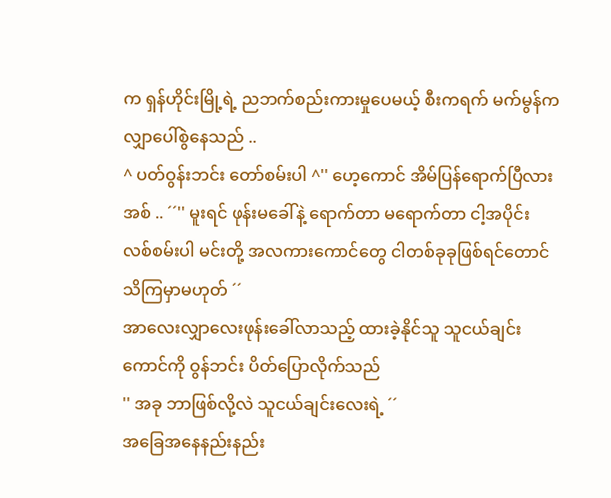က ရှန်ဟိုင်းမြို့ရဲ့ ညဘက်စည်းကားမှုပေမယ့် စီးကရက် မက်မွန်က လျှာပေါ်စွဲနေသည် ..
^ ပတ်ဝွန်းဘင်း တော်စမ်းပါ ^'' ဟေ့ကောင် အိမ်ပြန်ရောက်ပြီလား အစ် .. ´´'' မူးရင် ဖုန်းမခေါ်နဲ့ ရောက်တာ မရောက်တာ ငါ့အပိုင်း လစ်စမ်းပါ မင်းတို့ အလကားကောင်တွေ ငါတစ်ခုခုဖြစ်ရင်တောင် သိကြမှာမဟုတ် ´´
အာလေးလျှာလေးဖုန်းခေါ်လာသည့် ထားခဲ့နိုင်သူ သူငယ်ချင်းကောင်ကို ဝွန်ဘင်း ပိတ်ပြောလိုက်သည်
'' အခု ဘာဖြစ်လို့လဲ သူငယ်ချင်းလေးရဲ့ ´´
အခြေအနေနည်းနည်း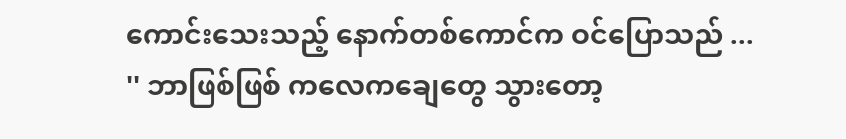ကောင်းသေးသည့် နောက်တစ်ကောင်က ဝင်ပြောသည် ...
'' ဘာဖြစ်ဖြစ် ကလေကချေတွေ သွားတော့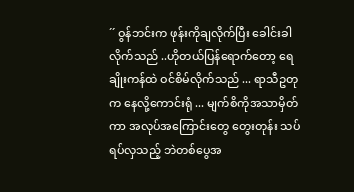´´ ဝွန်ဘင်းက ဖုန်းကိုချလိုက်ပြီး ခေါင်းခါလိုက်သည် ..ဟိုတယ်ပြန်ရောက်တော့ ရေချိုးကန်ထဲ ဝင်စိမ်လိုက်သည် ... ရာသီဥတုက နေလို့ကောင်းရုံ ... မျက်စိကိုအသာမှိတ်ကာ အလုပ်အကြောင်းတွေ တွေးတုန်း သပ်ရပ်လှသည့် ဘဲတစ်ပွေအ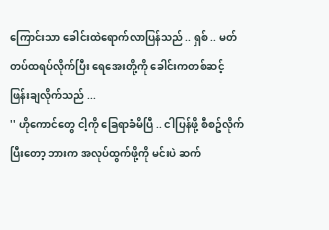ကြောင်းသာ ခေါင်းထဲရောက်လာပြန်သည် .. ရှစ် .. မတ်တပ်ထရပ်လိုက်ပြီး ရေအေးတို့ကို ခေါင်းကတစ်ဆင့် ဖြန်းချလိုက်သည် ...
'' ဟိုကောင်တွေ ငါ့ကို ခြေရာခံမိပြီ .. ငါပြန်ဖို့ စီစဥ်လိုက် ပြီးတော့ ဘားက အလုပ်ထွက်ဖို့ကို မင်းပဲ ဆက်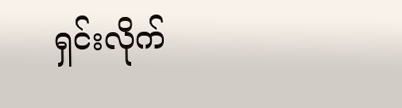ရှင်းလိုက်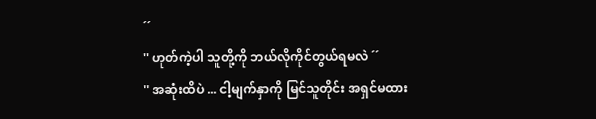´´
'' ဟုတ်ကဲ့ပါ သူတို့ကို ဘယ်လိုကိုင်တွယ်ရမလဲ ´´
'' အဆုံးထိပဲ ... ငါ့မျက်နှာကို မြင်သူတိုင်း အရှင်မထား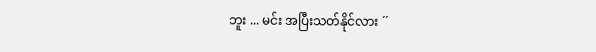ဘူး ... မင်း အပြီးသတ်နိုင်လား ´´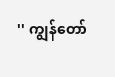'' ကျွန်တော်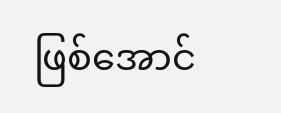ဖြစ်အောင်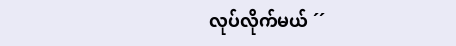လုပ်လိုက်မယ် ´´